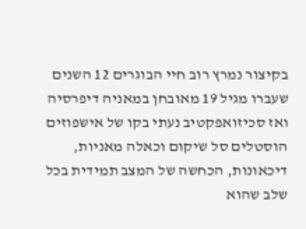בקיצור נמרץ רוב חיי הבוגרים 12 השנים שעברו מגיל 19 מאובחן במאניה דיפרסיה ואז סכיזואפקטיב נעתי בקו של אישפוזים הוסטלים סל שיקום וכאלה מאניות, דיכאונות, הכחשה של המצב תמידית בכל שלב שהוא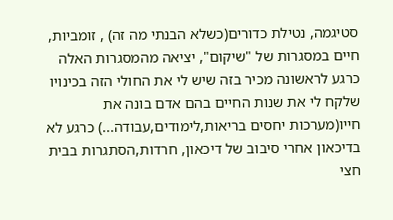סטיגמה, נטילת כדורים(כשלא הבנתי מה זה) , זומביות, חיים במסגרות של "שיקום", יציאה מהמסגרות האלה כרגע לראשונה מכיר בזה שיש לי את החולי הזה בכינויו שלקח לי את שנות החיים בהם אדם בונה את חייו(מערכות יחסים בריאות,לימודים,עבודה...) כרגע לא בדיכאון אחרי סיבוב של דיכאון, חרדות,הסתגרות בבית חצי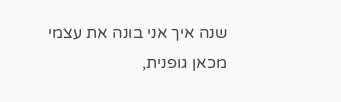שנה איך אני בונה את עצמי מכאן גופנית,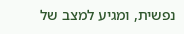נפשית, ומגיע למצב של